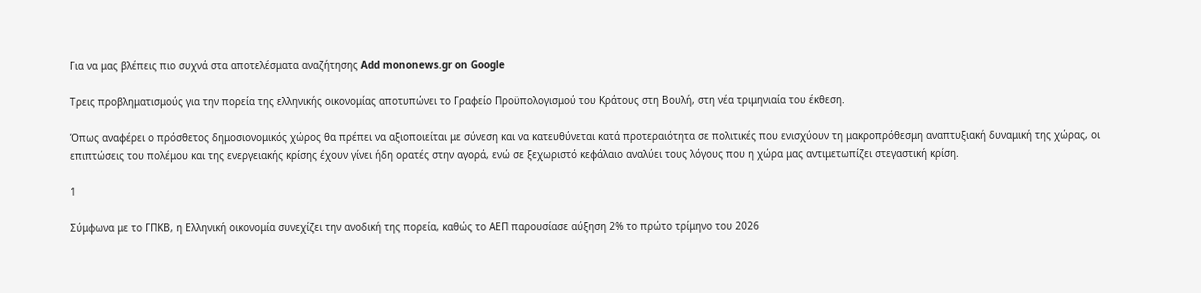Για να μας βλέπεις πιο συχνά στα αποτελέσματα αναζήτησης Add mononews.gr on Google

Τρεις προβληματισμούς για την πορεία της ελληνικής οικονομίας αποτυπώνει το Γραφείο Προϋπολογισμού του Κράτους στη Βουλή, στη νέα τριμηνιαία του έκθεση.

Όπως αναφέρει ο πρόσθετος δημοσιονομικός χώρος θα πρέπει να αξιοποιείται με σύνεση και να κατευθύνεται κατά προτεραιότητα σε πολιτικές που ενισχύουν τη μακροπρόθεσμη αναπτυξιακή δυναμική της χώρας, οι επιπτώσεις του πολέμου και της ενεργειακής κρίσης έχουν γίνει ήδη ορατές στην αγορά, ενώ σε ξεχωριστό κεφάλαιο αναλύει τους λόγους που η χώρα μας αντιμετωπίζει στεγαστική κρίση.

1

Σύμφωνα με το ΓΠΚΒ, η Ελληνική οικονομία συνεχίζει την ανοδική της πορεία, καθώς το ΑΕΠ παρουσίασε αύξηση 2% το πρώτο τρίμηνο του 2026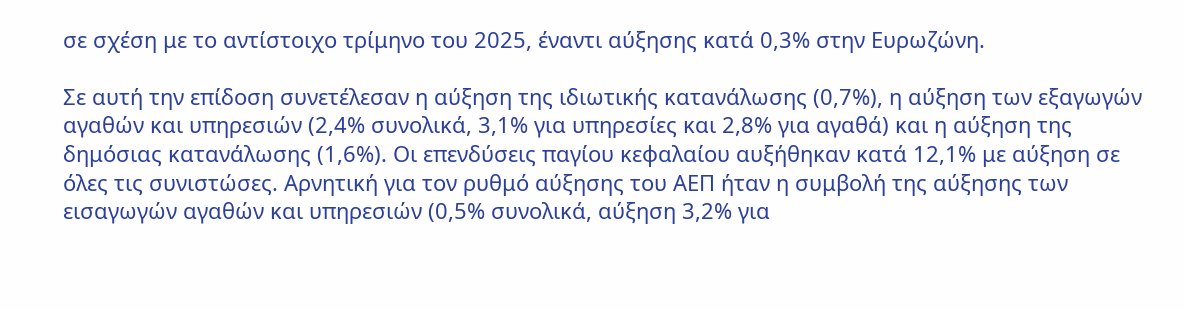σε σχέση με το αντίστοιχο τρίμηνο του 2025, έναντι αύξησης κατά 0,3% στην Ευρωζώνη.

Σε αυτή την επίδοση συνετέλεσαν η αύξηση της ιδιωτικής κατανάλωσης (0,7%), η αύξηση των εξαγωγών αγαθών και υπηρεσιών (2,4% συνολικά, 3,1% για υπηρεσίες και 2,8% για αγαθά) και η αύξηση της δημόσιας κατανάλωσης (1,6%). Οι επενδύσεις παγίου κεφαλαίου αυξήθηκαν κατά 12,1% με αύξηση σε όλες τις συνιστώσες. Αρνητική για τον ρυθμό αύξησης του ΑΕΠ ήταν η συμβολή της αύξησης των εισαγωγών αγαθών και υπηρεσιών (0,5% συνολικά, αύξηση 3,2% για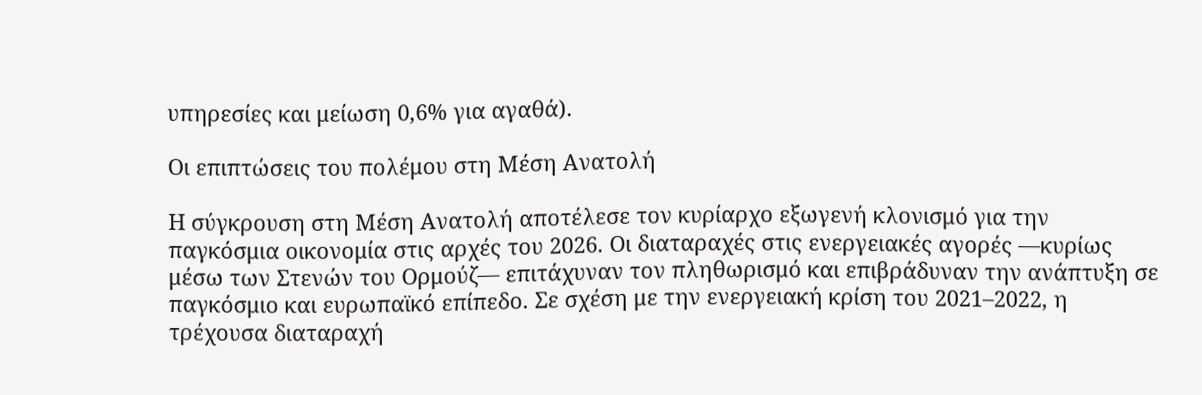υπηρεσίες και μείωση 0,6% για αγαθά).

Οι επιπτώσεις του πολέμου στη Μέση Ανατολή

Η σύγκρουση στη Μέση Ανατολή αποτέλεσε τον κυρίαρχο εξωγενή κλονισμό για την παγκόσμια οικονομία στις αρχές του 2026. Οι διαταραχές στις ενεργειακές αγορές —κυρίως μέσω των Στενών του Ορμούζ— επιτάχυναν τον πληθωρισμό και επιβράδυναν την ανάπτυξη σε παγκόσμιο και ευρωπαϊκό επίπεδο. Σε σχέση με την ενεργειακή κρίση του 2021–2022, η τρέχουσα διαταραχή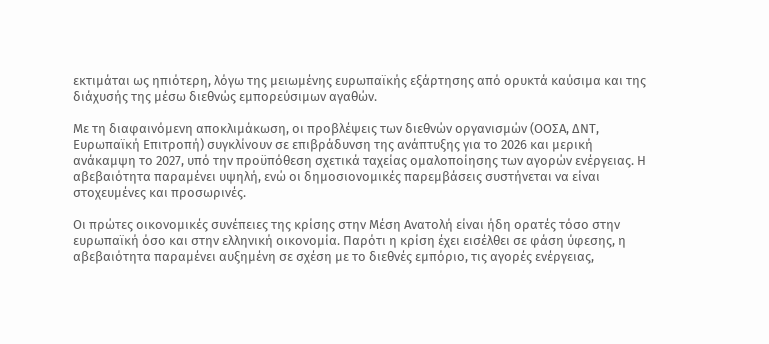εκτιμάται ως ηπιότερη, λόγω της μειωμένης ευρωπαϊκής εξάρτησης από ορυκτά καύσιμα και της διάχυσής της μέσω διεθνώς εμπορεύσιμων αγαθών.

Με τη διαφαινόμενη αποκλιμάκωση, οι προβλέψεις των διεθνών οργανισμών (ΟΟΣΑ, ΔΝΤ, Ευρωπαϊκή Επιτροπή) συγκλίνουν σε επιβράδυνση της ανάπτυξης για το 2026 και μερική ανάκαμψη το 2027, υπό την προϋπόθεση σχετικά ταχείας ομαλοποίησης των αγορών ενέργειας. Η αβεβαιότητα παραμένει υψηλή, ενώ οι δημοσιονομικές παρεμβάσεις συστήνεται να είναι στοχευμένες και προσωρινές.

Οι πρώτες οικονομικές συνέπειες της κρίσης στην Μέση Ανατολή είναι ήδη ορατές τόσο στην ευρωπαϊκή όσο και στην ελληνική οικονομία. Παρότι η κρίση έχει εισέλθει σε φάση ύφεσης, η αβεβαιότητα παραμένει αυξημένη σε σχέση με το διεθνές εμπόριο, τις αγορές ενέργειας,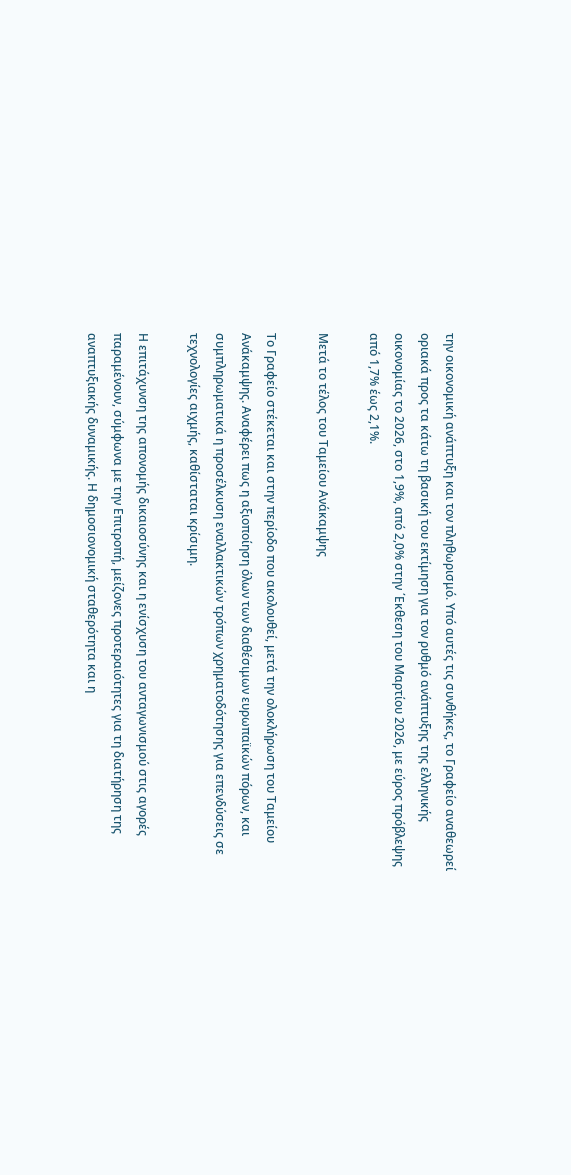την οικονομική ανάπτυξη και τον πληθωρισμό. Υπό αυτές τις συνθήκες, το Γραφείο αναθεωρεί οριακά προς τα κάτω τη βασική του εκτίμηση για τον ρυθμό ανάπτυξης της ελληνικής οικονομίας το 2026, στο 1,9%, από 2,0% στην ΄Εκθεση του Μαρτίου 2026, με εύρος πρόβλεψης από 1,7% έως 2,1%.

Μετά το τέλος του Ταμείου Ανάκαμψης

Το Γραφείο στέκεται και στην περίοδο που ακολουθεί, μετά την ολοκλήρωση του Ταμείου Ανάκαμψης. Αναφέρει πως η αξιοποίηση όλων των διαθέσιμων ευρωπαϊκών πόρων, και συμπληρωματικά η προσέλκυση εναλλακτικών τρόπων χρηματοδότησης για επενδύσεις σε τεχνολογίες αιχμής, καθίσταται κρίσιμη.

Η επιτάχυνση της απονομής δικαιοσύνης και η ενίσχυση του ανταγωνισμού στις αγορές παραμένουν, σύμφωνα με την Επιτροπή, μείζονες προτεραιότητες για τη διατήρηση της αναπτυξιακής δυναμικής. Η δημοσιονομική σταθερότητα και η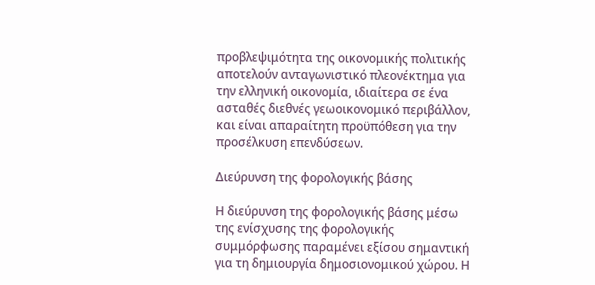προβλεψιμότητα της οικονομικής πολιτικής αποτελούν ανταγωνιστικό πλεονέκτημα για την ελληνική οικονομία, ιδιαίτερα σε ένα ασταθές διεθνές γεωοικονομικό περιβάλλον, και είναι απαραίτητη προϋπόθεση για την προσέλκυση επενδύσεων.

Διεύρυνση της φορολογικής βάσης

Η διεύρυνση της φορολογικής βάσης μέσω της ενίσχυσης της φορολογικής συμμόρφωσης παραμένει εξίσου σημαντική για τη δημιουργία δημοσιονομικού χώρου. Η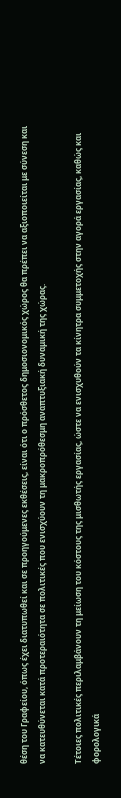θέση του Γραφείου, όπως έχει διατυπωθεί και σε προηγούμενες εκθέσεις, είναι ότι ο πρόσθετος δημοσιονομικός χώρος θα πρέπει να αξιοποιείται με σύνεση και να κατευθύνεται κατά προτεραιότητα σε πολιτικές που ενισχύουν τη μακροπρόθεσμη αναπτυξιακή δυναμική της χώρας.

Τέτοιες πολιτικές περιλαμβάνουν τη μείωση του κόστους της μισθωτής εργασίας, ώστε να ενισχυθούν τα κίνητρα συμμετοχής στην αγορά εργασίας, καθώς και φορολογικά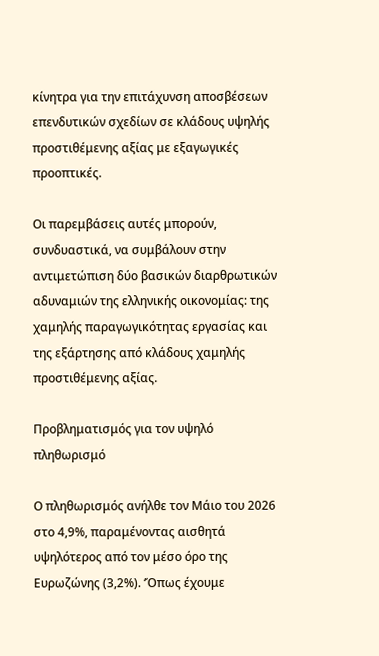κίνητρα για την επιτάχυνση αποσβέσεων επενδυτικών σχεδίων σε κλάδους υψηλής προστιθέμενης αξίας με εξαγωγικές προοπτικές.

Οι παρεμβάσεις αυτές μπορούν, συνδυαστικά, να συμβάλουν στην αντιμετώπιση δύο βασικών διαρθρωτικών αδυναμιών της ελληνικής οικονομίας: της χαμηλής παραγωγικότητας εργασίας και της εξάρτησης από κλάδους χαμηλής προστιθέμενης αξίας.

Προβληματισμός για τον υψηλό πληθωρισμό

Ο πληθωρισμός ανήλθε τον Μάιο του 2026 στο 4,9%, παραμένοντας αισθητά υψηλότερος από τον μέσο όρο της Ευρωζώνης (3,2%). ‘Όπως έχουμε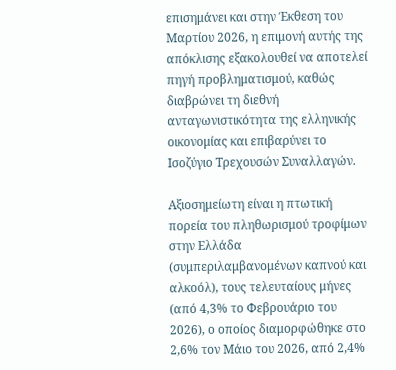επισημάνει και στην Έκθεση του Μαρτίου 2026, η επιμονή αυτής της απόκλισης εξακολουθεί να αποτελεί πηγή προβληματισμού, καθώς διαβρώνει τη διεθνή ανταγωνιστικότητα της ελληνικής οικονομίας και επιβαρύνει το Ισοζύγιο Τρεχουσών Συναλλαγών.

Αξιοσημείωτη είναι η πτωτική πορεία του πληθωρισμού τροφίμων στην Ελλάδα (συμπεριλαμβανομένων καπνού και αλκοόλ), τους τελευταίους μήνες (από 4,3% το Φεβρουάριο του 2026), ο οποίος διαμορφώθηκε στο 2,6% τον Μάιο του 2026, από 2,4%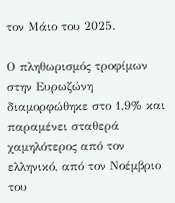τον Μάιο του 2025.

Ο πληθωρισμός τροφίμων στην Ευρωζώνη διαμορφώθηκε στο 1,9% και παραμένει σταθερά χαμηλότερος από τον ελληνικό, από τον Νοέμβριο του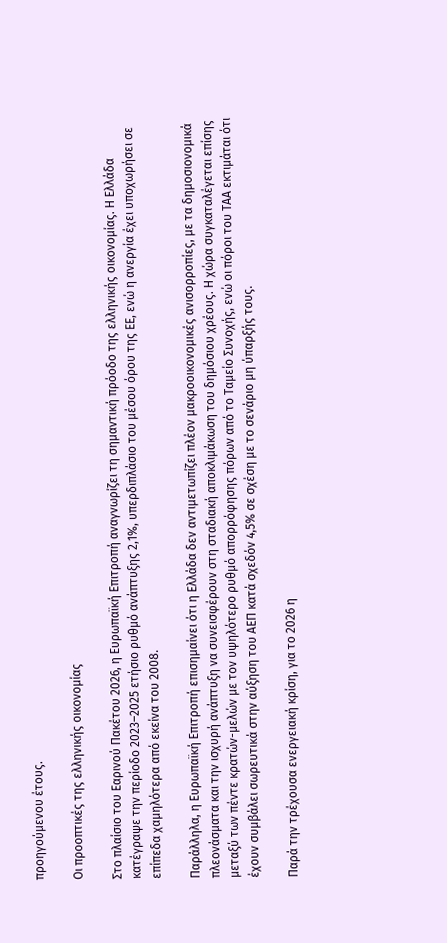προηγούμενου έτους.

Οι προοπτικές της ελληνικής οικονομίας

Στο πλαίσιο του Εαρινού Πακέτου 2026, η Ευρωπαϊκή Επιτροπή αναγνωρίζει τη σημαντική πρόοδο της ελληνικής οικονομίας. Η Ελλάδα κατέγραψε την περίοδο 2023–2025 ετήσιο ρυθμό ανάπτυξης 2,1%, υπερδιπλάσιο του μέσου όρου της ΕΕ, ενώ η ανεργία έχει υποχωρήσει σε επίπεδα χαμηλότερα από εκείνα του 2008.

Παράλληλα, η Ευρωπαϊκή Επιτροπή επισημαίνει ότι η Ελλάδα δεν αντιμετωπίζει πλέον μακροοικονομικές ανισορροπίες, με τα δημοσιονομικά πλεονάσματα και την ισχυρή ανάπτυξη να συνεισφέρουν στη σταδιακή αποκλιμάκωση του δημόσιου χρέους. Η χώρα συγκαταλέγεται επίσης μεταξύ των πέντε κρατών-μελών με τον υψηλότερο ρυθμό απορρόφησης πόρων από το Ταμείο Συνοχής, ενώ οι πόροι του ΤΑΑ εκτιμάται ότι έχουν συμβάλει σωρευτικά στην αύξηση του ΑΕΠ κατά σχεδόν 4,5% σε σχέση με το σενάριο μη ύπαρξής τους.

Παρά την τρέχουσα ενεργειακή κρίση, για το 2026 η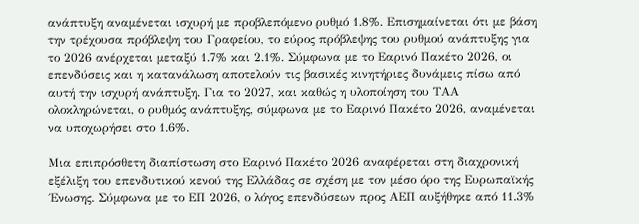ανάπτυξη αναμένεται ισχυρή με προβλεπόμενο ρυθμό 1.8%. Επισημαίνεται ότι με βάση την τρέχουσα πρόβλεψη του Γραφείου, το εύρος πρόβλεψης του ρυθμού ανάπτυξης για το 2026 ανέρχεται μεταξύ 1.7% και 2.1%. Σύμφωνα με το Εαρινό Πακέτο 2026, οι επενδύσεις και η κατανάλωση αποτελούν τις βασικές κινητήριες δυνάμεις πίσω από αυτή την ισχυρή ανάπτυξη. Για το 2027, και καθώς η υλοποίηση του ΤΑΑ ολοκληρώνεται, ο ρυθμός ανάπτυξης, σύμφωνα με το Εαρινό Πακέτο 2026, αναμένεται να υποχωρήσει στο 1.6%.

Μια επιπρόσθετη διαπίστωση στο Εαρινό Πακέτο 2026 αναφέρεται στη διαχρονική εξέλιξη του επενδυτικού κενού της Ελλάδας σε σχέση με τον μέσο όρο της Ευρωπαϊκής ΄Ενωσης. Σύμφωνα με το ΕΠ 2026, ο λόγος επενδύσεων προς ΑΕΠ αυξήθηκε από 11.3%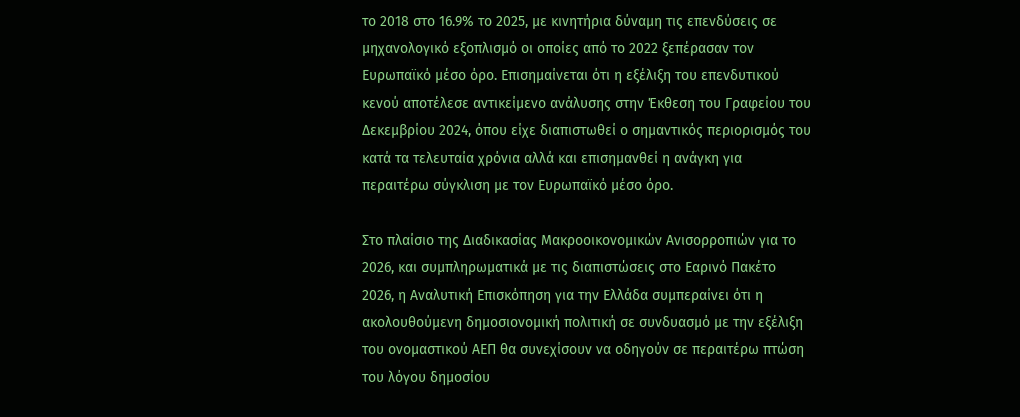το 2018 στο 16.9% το 2025, με κινητήρια δύναμη τις επενδύσεις σε μηχανολογικό εξοπλισμό οι οποίες από το 2022 ξεπέρασαν τον Ευρωπαϊκό μέσο όρο. Επισημαίνεται ότι η εξέλιξη του επενδυτικού κενού αποτέλεσε αντικείμενο ανάλυσης στην Έκθεση του Γραφείου του Δεκεμβρίου 2024, όπου είχε διαπιστωθεί ο σημαντικός περιορισμός του κατά τα τελευταία χρόνια αλλά και επισημανθεί η ανάγκη για περαιτέρω σύγκλιση με τον Ευρωπαϊκό μέσο όρο.

Στο πλαίσιο της Διαδικασίας Μακροοικονομικών Ανισορροπιών για το 2026, και συμπληρωματικά με τις διαπιστώσεις στο Εαρινό Πακέτο 2026, η Αναλυτική Επισκόπηση για την Ελλάδα συμπεραίνει ότι η ακολουθούμενη δημοσιονομική πολιτική σε συνδυασμό με την εξέλιξη του ονομαστικού ΑΕΠ θα συνεχίσουν να οδηγούν σε περαιτέρω πτώση του λόγου δημοσίου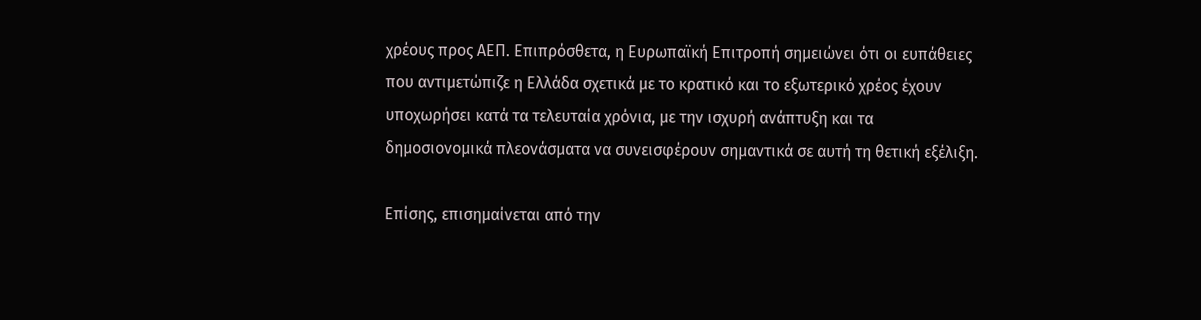χρέους προς ΑΕΠ. Επιπρόσθετα, η Ευρωπαϊκή Επιτροπή σημειώνει ότι οι ευπάθειες που αντιμετώπιζε η Ελλάδα σχετικά με το κρατικό και το εξωτερικό χρέος έχουν υποχωρήσει κατά τα τελευταία χρόνια, με την ισχυρή ανάπτυξη και τα δημοσιονομικά πλεονάσματα να συνεισφέρουν σημαντικά σε αυτή τη θετική εξέλιξη.

Επίσης, επισημαίνεται από την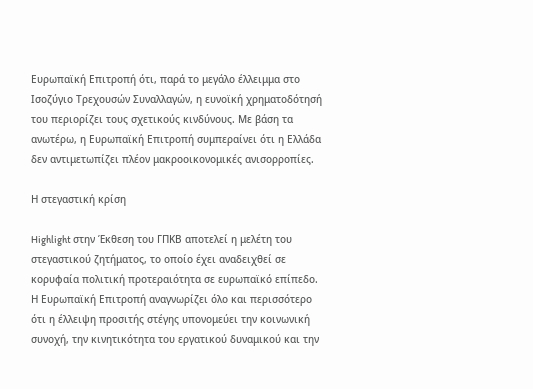Ευρωπαϊκή Επιτροπή ότι, παρά το μεγάλο έλλειμμα στο Ισοζύγιο Τρεχουσών Συναλλαγών, η ευνοϊκή χρηματοδότησή του περιορίζει τους σχετικούς κινδύνους. Με βάση τα ανωτέρω, η Ευρωπαϊκή Επιτροπή συμπεραίνει ότι η Ελλάδα δεν αντιμετωπίζει πλέον μακροοικονομικές ανισορροπίες.

Η στεγαστική κρίση

Highlight στην Έκθεση του ΓΠΚΒ αποτελεί η μελέτη του στεγαστικού ζητήματος, το οποίο έχει αναδειχθεί σε κορυφαία πολιτική προτεραιότητα σε ευρωπαϊκό επίπεδο. Η Ευρωπαϊκή Επιτροπή αναγνωρίζει όλο και περισσότερο ότι η έλλειψη προσιτής στέγης υπονομεύει την κοινωνική συνοχή, την κινητικότητα του εργατικού δυναμικού και την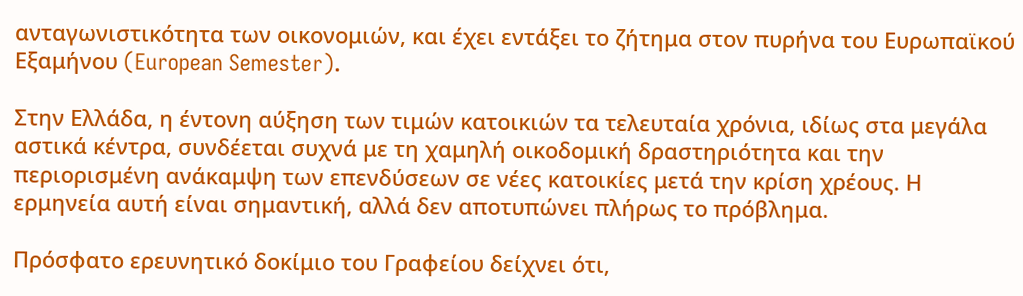ανταγωνιστικότητα των οικονομιών, και έχει εντάξει το ζήτημα στον πυρήνα του Ευρωπαϊκού Εξαμήνου (European Semester).

Στην Ελλάδα, η έντονη αύξηση των τιμών κατοικιών τα τελευταία χρόνια, ιδίως στα μεγάλα αστικά κέντρα, συνδέεται συχνά με τη χαμηλή οικοδομική δραστηριότητα και την περιορισμένη ανάκαμψη των επενδύσεων σε νέες κατοικίες μετά την κρίση χρέους. Η ερμηνεία αυτή είναι σημαντική, αλλά δεν αποτυπώνει πλήρως το πρόβλημα.

Πρόσφατο ερευνητικό δοκίμιο του Γραφείου δείχνει ότι,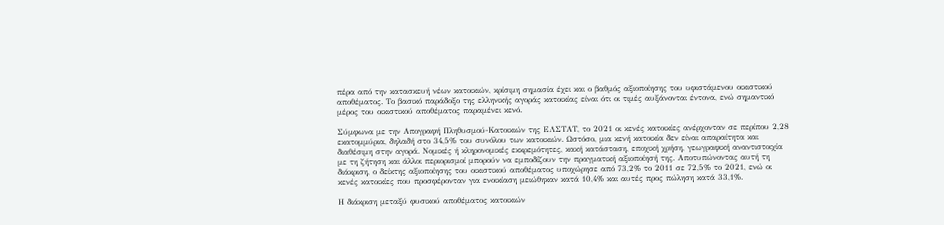πέρα από την κατασκευή νέων κατοικιών, κρίσιμη σημασία έχει και ο βαθμός αξιοποίησης του υφιστάμενου οικιστικού αποθέματος. Το βασικό παράδοξο της ελληνικής αγοράς κατοικίας είναι ότι οι τιμές αυξάνονται έντονα, ενώ σημαντικό μέρος του οικιστικού αποθέματος παραμένει κενό.

Σύμφωνα με την Απογραφή Πληθυσμού-Κατοικιών της ΕΛΣΤΑΤ, το 2021 οι κενές κατοικίες ανέρχονταν σε περίπου 2,28 εκατομμύρια, δηλαδή στο 34,5% του συνόλου των κατοικιών. Ωστόσο, μια κενή κατοικία δεν είναι απαραίτητα και διαθέσιμη στην αγορά. Νομικές ή κληρονομικές εκκρεμότητες, κακή κατάσταση, εποχική χρήση, γεωγραφική αναντιστοιχία με τη ζήτηση και άλλοι περιορισμοί μπορούν να εμποδίζουν την πραγματική αξιοποίησή της. Αποτυπώνοντας αυτή τη διάκριση, ο δείκτης αξιοποίησης του οικιστικού αποθέματος υποχώρησε από 73,2% το 2011 σε 72,5% το 2021, ενώ οι κενές κατοικίες που προσφέρονταν για ενοικίαση μειώθηκαν κατά 10,4% και αυτές προς πώληση κατά 33,1%.

Η διάκριση μεταξύ φυσικού αποθέματος κατοικιών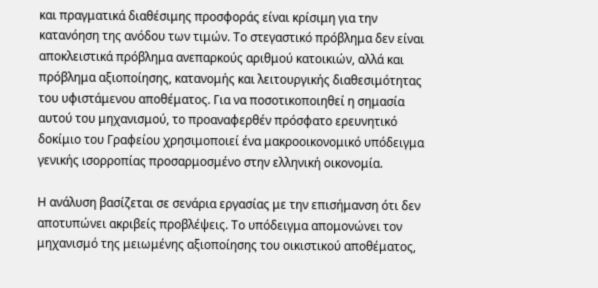και πραγματικά διαθέσιμης προσφοράς είναι κρίσιμη για την κατανόηση της ανόδου των τιμών. Το στεγαστικό πρόβλημα δεν είναι αποκλειστικά πρόβλημα ανεπαρκούς αριθμού κατοικιών, αλλά και πρόβλημα αξιοποίησης, κατανομής και λειτουργικής διαθεσιμότητας του υφιστάμενου αποθέματος. Για να ποσοτικοποιηθεί η σημασία αυτού του μηχανισμού, το προαναφερθέν πρόσφατο ερευνητικό δοκίμιο του Γραφείου χρησιμοποιεί ένα μακροοικονομικό υπόδειγμα γενικής ισορροπίας προσαρμοσμένο στην ελληνική οικονομία.

Η ανάλυση βασίζεται σε σενάρια εργασίας με την επισήμανση ότι δεν αποτυπώνει ακριβείς προβλέψεις. Το υπόδειγμα απομονώνει τον μηχανισμό της μειωμένης αξιοποίησης του οικιστικού αποθέματος,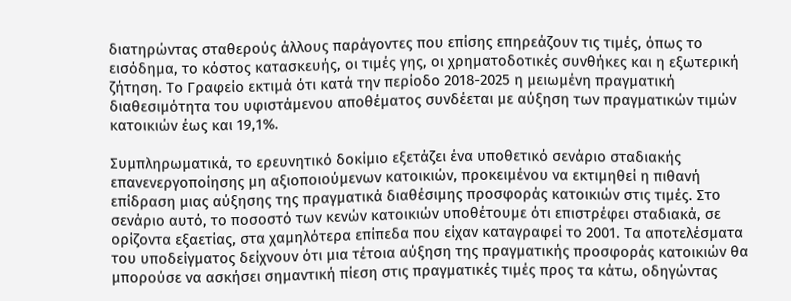διατηρώντας σταθερούς άλλους παράγοντες που επίσης επηρεάζουν τις τιμές, όπως το εισόδημα, το κόστος κατασκευής, οι τιμές γης, οι χρηματοδοτικές συνθήκες και η εξωτερική ζήτηση. Το Γραφείο εκτιμά ότι κατά την περίοδο 2018-2025 η μειωμένη πραγματική διαθεσιμότητα του υφιστάμενου αποθέματος συνδέεται με αύξηση των πραγματικών τιμών κατοικιών έως και 19,1%.

Συμπληρωματικά, το ερευνητικό δοκίμιο εξετάζει ένα υποθετικό σενάριο σταδιακής επανενεργοποίησης μη αξιοποιούμενων κατοικιών, προκειμένου να εκτιμηθεί η πιθανή επίδραση μιας αύξησης της πραγματικά διαθέσιμης προσφοράς κατοικιών στις τιμές. Στο σενάριο αυτό, το ποσοστό των κενών κατοικιών υποθέτουμε ότι επιστρέφει σταδιακά, σε ορίζοντα εξαετίας, στα χαμηλότερα επίπεδα που είχαν καταγραφεί το 2001. Τα αποτελέσματα του υποδείγματος δείχνουν ότι μια τέτοια αύξηση της πραγματικής προσφοράς κατοικιών θα μπορούσε να ασκήσει σημαντική πίεση στις πραγματικές τιμές προς τα κάτω, οδηγώντας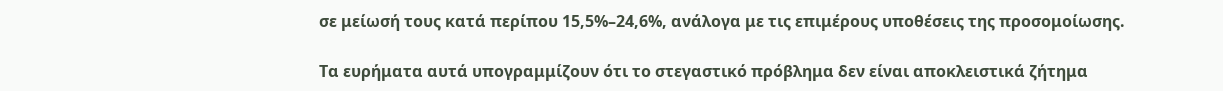σε μείωσή τους κατά περίπου 15,5%–24,6%, ανάλογα με τις επιμέρους υποθέσεις της προσομοίωσης.

Τα ευρήματα αυτά υπογραμμίζουν ότι το στεγαστικό πρόβλημα δεν είναι αποκλειστικά ζήτημα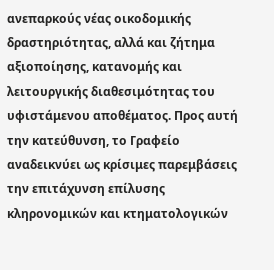ανεπαρκούς νέας οικοδομικής δραστηριότητας, αλλά και ζήτημα αξιοποίησης, κατανομής και λειτουργικής διαθεσιμότητας του υφιστάμενου αποθέματος. Προς αυτή την κατεύθυνση, το Γραφείο αναδεικνύει ως κρίσιμες παρεμβάσεις την επιτάχυνση επίλυσης κληρονομικών και κτηματολογικών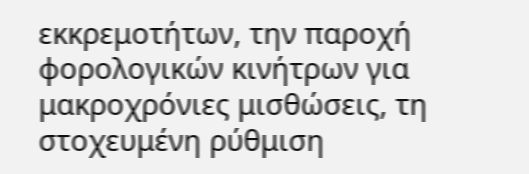εκκρεμοτήτων, την παροχή φορολογικών κινήτρων για μακροχρόνιες μισθώσεις, τη στοχευμένη ρύθμιση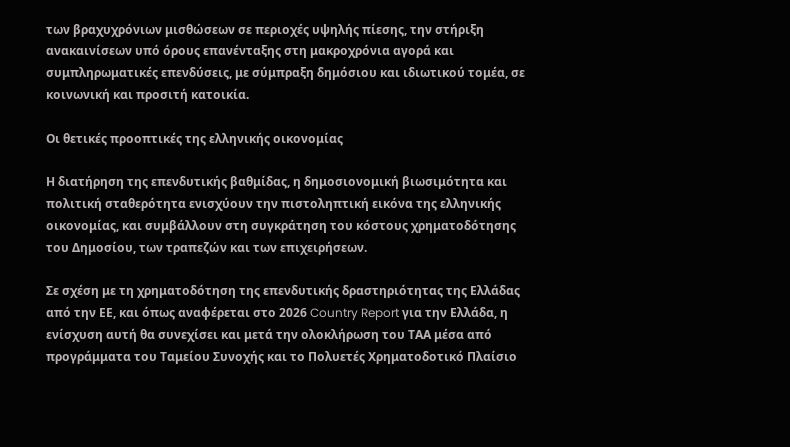των βραχυχρόνιων μισθώσεων σε περιοχές υψηλής πίεσης, την στήριξη ανακαινίσεων υπό όρους επανένταξης στη μακροχρόνια αγορά και συμπληρωματικές επενδύσεις, με σύμπραξη δημόσιου και ιδιωτικού τομέα, σε κοινωνική και προσιτή κατοικία.

Οι θετικές προοπτικές της ελληνικής οικονομίας

Η διατήρηση της επενδυτικής βαθμίδας, η δημοσιονομική βιωσιμότητα και πολιτική σταθερότητα ενισχύουν την πιστοληπτική εικόνα της ελληνικής οικονομίας, και συμβάλλουν στη συγκράτηση του κόστους χρηματοδότησης του Δημοσίου, των τραπεζών και των επιχειρήσεων.

Σε σχέση με τη χρηματοδότηση της επενδυτικής δραστηριότητας της Ελλάδας από την ΕΕ, και όπως αναφέρεται στο 2026 Country Report για την Ελλάδα, η ενίσχυση αυτή θα συνεχίσει και μετά την ολοκλήρωση του ΤΑΑ μέσα από προγράμματα του Ταμείου Συνοχής και το Πολυετές Χρηματοδοτικό Πλαίσιο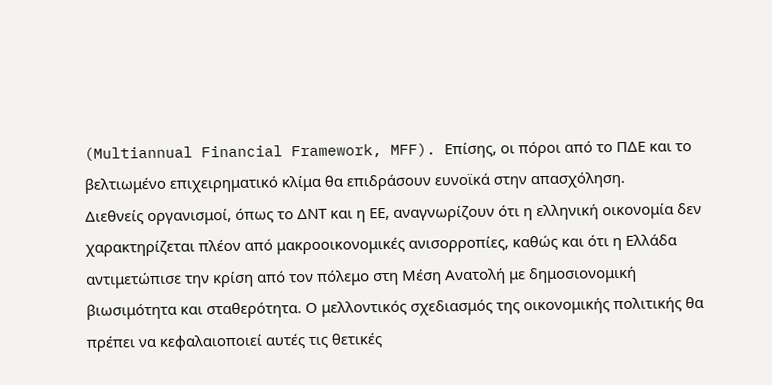(Multiannual Financial Framework, MFF). Επίσης, οι πόροι από το ΠΔΕ και το βελτιωμένο επιχειρηματικό κλίμα θα επιδράσουν ευνοϊκά στην απασχόληση.
Διεθνείς οργανισμοί, όπως το ΔΝΤ και η ΕΕ, αναγνωρίζουν ότι η ελληνική οικονομία δεν χαρακτηρίζεται πλέον από μακροοικονομικές ανισορροπίες, καθώς και ότι η Ελλάδα αντιμετώπισε την κρίση από τον πόλεμο στη Μέση Ανατολή με δημοσιονομική βιωσιμότητα και σταθερότητα. Ο μελλοντικός σχεδιασμός της οικονομικής πολιτικής θα πρέπει να κεφαλαιοποιεί αυτές τις θετικές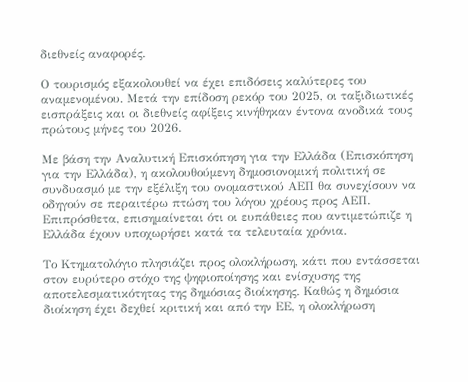διεθνείς αναφορές.

Ο τουρισμός εξακολουθεί να έχει επιδόσεις καλύτερες του αναμενομένου. Μετά την επίδοση ρεκόρ του 2025, οι ταξιδιωτικές εισπράξεις και οι διεθνείς αφίξεις κινήθηκαν έντονα ανοδικά τους πρώτους μήνες του 2026.

Με βάση την Αναλυτική Επισκόπηση για την Ελλάδα (Επισκόπηση για την Ελλάδα), η ακολουθούμενη δημοσιονομική πολιτική σε συνδυασμό με την εξέλιξη του ονομαστικού ΑΕΠ θα συνεχίσουν να οδηγούν σε περαιτέρω πτώση του λόγου χρέους προς ΑΕΠ. Επιπρόσθετα, επισημαίνεται ότι οι ευπάθειες που αντιμετώπιζε η Ελλάδα έχουν υποχωρήσει κατά τα τελευταία χρόνια.

Το Κτηματολόγιο πλησιάζει προς ολοκλήρωση, κάτι που εντάσσεται στον ευρύτερο στόχο της ψηφιοποίησης και ενίσχυσης της αποτελεσματικότητας της δημόσιας διοίκησης. Καθώς η δημόσια διοίκηση έχει δεχθεί κριτική και από την ΕΕ, η ολοκλήρωση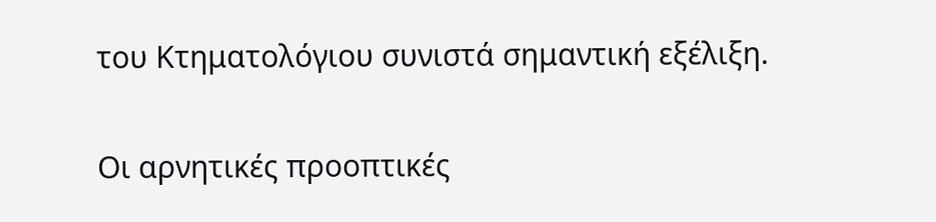του Κτηματολόγιου συνιστά σημαντική εξέλιξη.

Οι αρνητικές προοπτικές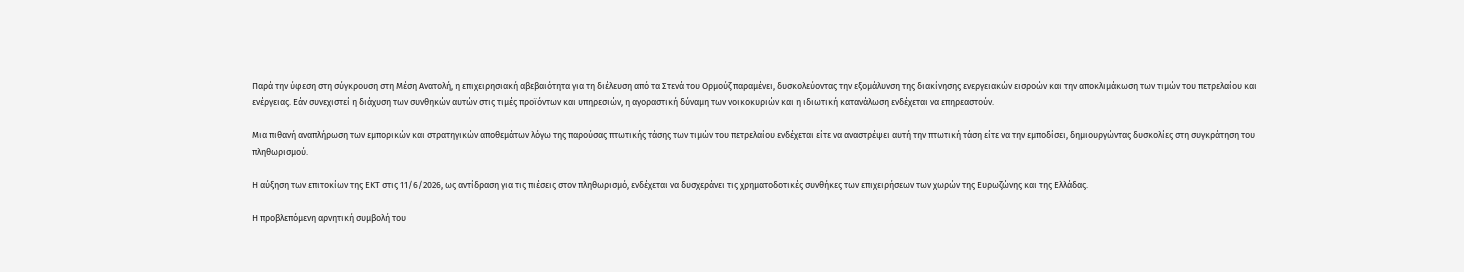Παρά την ύφεση στη σύγκρουση στη Μέση Ανατολή, η επιχειρησιακή αβεβαιότητα για τη διέλευση από τα Στενά του Ορμούζ παραμένει, δυσκολεύοντας την εξομάλυνση της διακίνησης ενεργειακών εισροών και την αποκλιμάκωση των τιμών του πετρελαίου και ενέργειας. Εάν συνεχιστεί η διάχυση των συνθηκών αυτών στις τιμές προϊόντων και υπηρεσιών, η αγοραστική δύναμη των νοικοκυριών και η ιδιωτική κατανάλωση ενδέχεται να επηρεαστούν.

Μια πιθανή αναπλήρωση των εμπορικών και στρατηγικών αποθεμάτων λόγω της παρούσας πτωτικής τάσης των τιμών του πετρελαίου ενδέχεται είτε να αναστρέψει αυτή την πτωτική τάση είτε να την εμποδίσει, δημιουργώντας δυσκολίες στη συγκράτηση του πληθωρισμού.

Η αύξηση των επιτοκίων της ΕΚΤ στις 11/6/2026, ως αντίδραση για τις πιέσεις στον πληθωρισμό, ενδέχεται να δυσχεράνει τις χρηματοδοτικές συνθήκες των επιχειρήσεων των χωρών της Ευρωζώνης και της Ελλάδας.

Η προβλεπόμενη αρνητική συμβολή του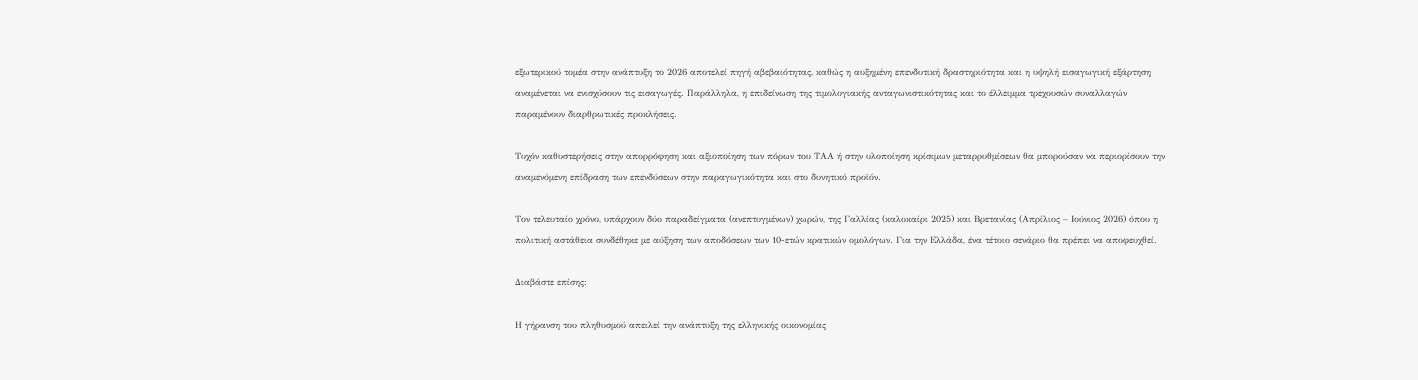εξωτερικού τομέα στην ανάπτυξη το 2026 αποτελεί πηγή αβεβαιότητας, καθώς η αυξημένη επενδυτική δραστηριότητα και η υψηλή εισαγωγική εξάρτηση αναμένεται να ενισχύσουν τις εισαγωγές. Παράλληλα, η επιδείνωση της τιμολογιακής ανταγωνιστικότητας και το έλλειμμα τρεχουσών συναλλαγών παραμένουν διαρθρωτικές προκλήσεις.

Τυχόν καθυστερήσεις στην απορρόφηση και αξιοποίηση των πόρων του ΤΑΑ ή στην υλοποίηση κρίσιμων μεταρρυθμίσεων θα μπορούσαν να περιορίσουν την αναμενόμενη επίδραση των επενδύσεων στην παραγωγικότητα και στο δυνητικό προϊόν.

Τον τελευταίο χρόνο, υπάρχουν δύο παραδείγματα (ανεπτυγμένων) χωρών, της Γαλλίας (καλοκαίρι 2025) και Βρετανίας (Απρίλιος – Ιούνιος 2026) όπου η πολιτική αστάθεια συνδέθηκε με αύξηση των αποδόσεων των 10-ετών κρατικών ομολόγων. Για την Ελλάδα, ένα τέτοιο σενάριο θα πρέπει να αποφευχθεί.

Διαβάστε επίσης:

Η γήρανση του πληθυσμού απειλεί την ανάπτυξη της ελληνικής οικονομίας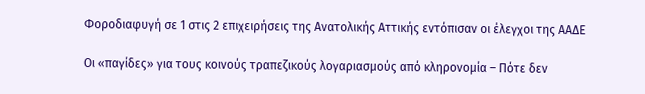Φοροδιαφυγή σε 1 στις 2 επιχειρήσεις της Ανατολικής Αττικής εντόπισαν οι έλεγχοι της ΑΑΔΕ

Οι «παγίδες» για τους κοινούς τραπεζικούς λογαριασμούς από κληρονομία – Πότε δεν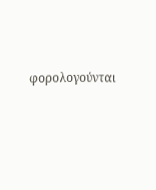φορολογούνται